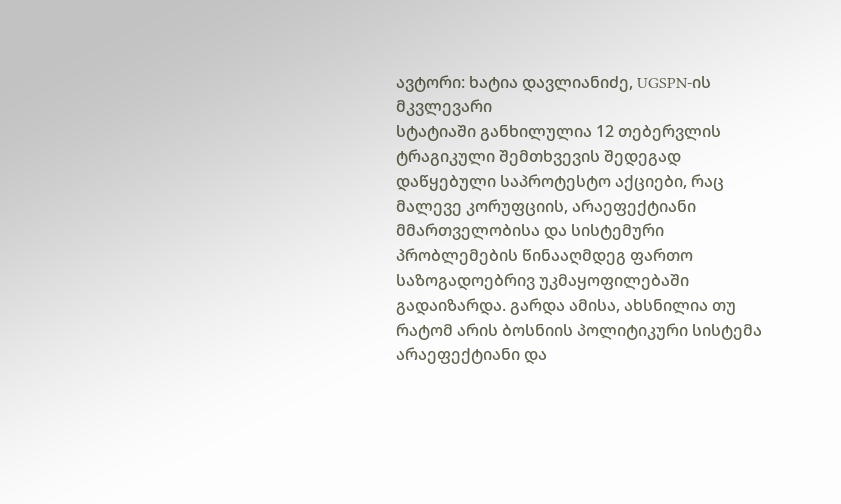ავტორი: ხატია დავლიანიძე, UGSPN-ის მკვლევარი
სტატიაში განხილულია 12 თებერვლის ტრაგიკული შემთხვევის შედეგად დაწყებული საპროტესტო აქციები, რაც მალევე კორუფციის, არაეფექტიანი მმართველობისა და სისტემური პრობლემების წინააღმდეგ ფართო საზოგადოებრივ უკმაყოფილებაში გადაიზარდა. გარდა ამისა, ახსნილია თუ რატომ არის ბოსნიის პოლიტიკური სისტემა არაეფექტიანი და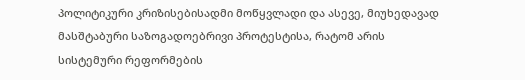პოლიტიკური კრიზისებისადმი მოწყვლადი და ასევე, მიუხედავად მასშტაბური საზოგადოებრივი პროტესტისა, რატომ არის სისტემური რეფორმების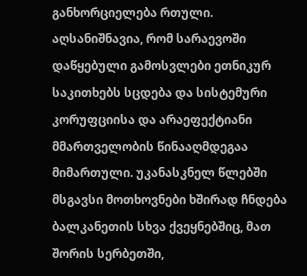განხორციელება რთული.
აღსანიშნავია, რომ სარაევოში დაწყებული გამოსვლები ეთნიკურ საკითხებს სცდება და სისტემური კორუფციისა და არაეფექტიანი მმართველობის წინააღმდეგაა მიმართული. უკანასკნელ წლებში მსგავსი მოთხოვნები ხშირად ჩნდება ბალკანეთის სხვა ქვეყნებშიც, მათ შორის სერბეთში,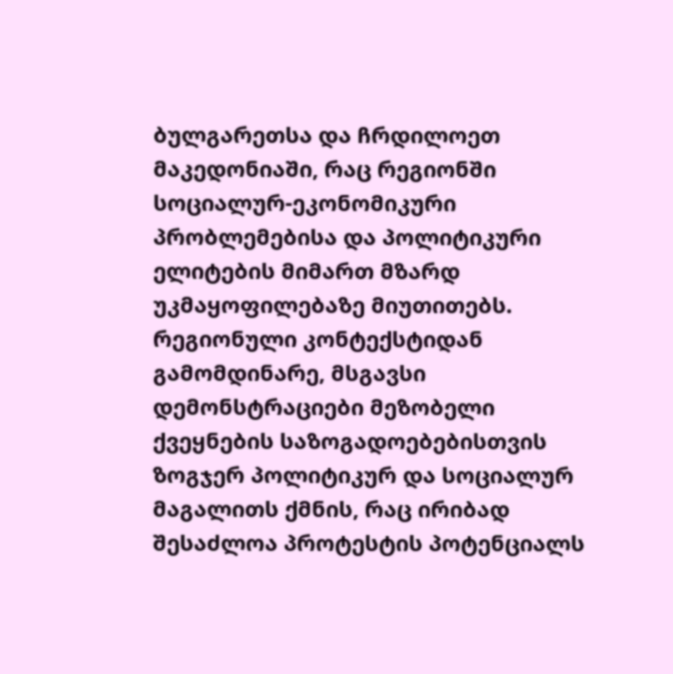ბულგარეთსა და ჩრდილოეთ მაკედონიაში, რაც რეგიონში სოციალურ-ეკონომიკური პრობლემებისა და პოლიტიკური ელიტების მიმართ მზარდ უკმაყოფილებაზე მიუთითებს.
რეგიონული კონტექსტიდან გამომდინარე, მსგავსი დემონსტრაციები მეზობელი ქვეყნების საზოგადოებებისთვის ზოგჯერ პოლიტიკურ და სოციალურ მაგალითს ქმნის, რაც ირიბად შესაძლოა პროტესტის პოტენციალს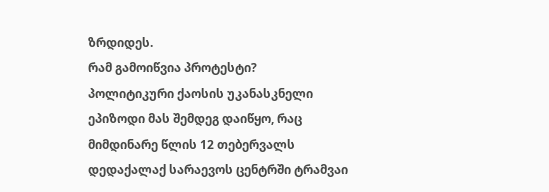ზრდიდეს.
რამ გამოიწვია პროტესტი?
პოლიტიკური ქაოსის უკანასკნელი ეპიზოდი მას შემდეგ დაიწყო, რაც მიმდინარე წლის 12 თებერვალს დედაქალაქ სარაევოს ცენტრში ტრამვაი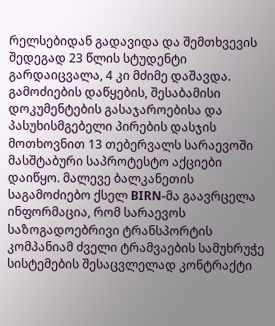რელსებიდან გადავიდა და შემთხვევის შედეგად 23 წლის სტუდენტი გარდაიცვალა, 4 კი მძიმე დაშავდა.
გამოძიების დაწყების, შესაბამისი დოკუმენტების გასაჯაროებისა და პასუხისმგებელი პირების დასჯის მოთხოვნით 13 თებერვალს სარაევოში მასშტაბური საპროტესტო აქციები დაიწყო. მალევე ბალკანეთის საგამოძიებო ქსელ BIRN-მა გაავრცელა ინფორმაცია, რომ სარაევოს საზოგადოებრივი ტრანსპორტის კომპანიამ ძველი ტრამვაების სამუხრუჭე სისტემების შესაცვლელად კონტრაქტი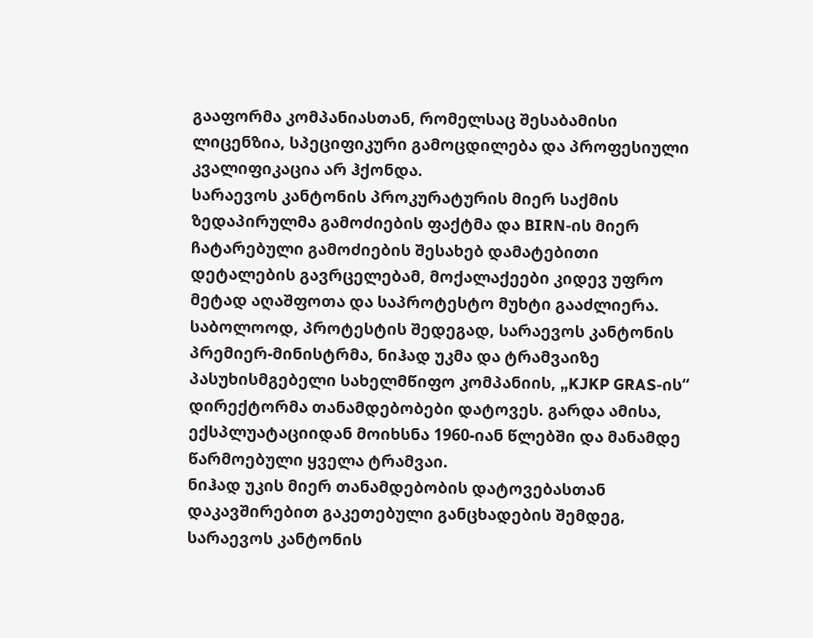გააფორმა კომპანიასთან, რომელსაც შესაბამისი ლიცენზია, სპეციფიკური გამოცდილება და პროფესიული კვალიფიკაცია არ ჰქონდა.
სარაევოს კანტონის პროკურატურის მიერ საქმის ზედაპირულმა გამოძიების ფაქტმა და BIRN-ის მიერ ჩატარებული გამოძიების შესახებ დამატებითი დეტალების გავრცელებამ, მოქალაქეები კიდევ უფრო მეტად აღაშფოთა და საპროტესტო მუხტი გააძლიერა. საბოლოოდ, პროტესტის შედეგად, სარაევოს კანტონის პრემიერ-მინისტრმა, ნიჰად უკმა და ტრამვაიზე პასუხისმგებელი სახელმწიფო კომპანიის, „KJKP GRAS-ის“ დირექტორმა თანამდებობები დატოვეს. გარდა ამისა, ექსპლუატაციიდან მოიხსნა 1960-იან წლებში და მანამდე წარმოებული ყველა ტრამვაი.
ნიჰად უკის მიერ თანამდებობის დატოვებასთან დაკავშირებით გაკეთებული განცხადების შემდეგ, სარაევოს კანტონის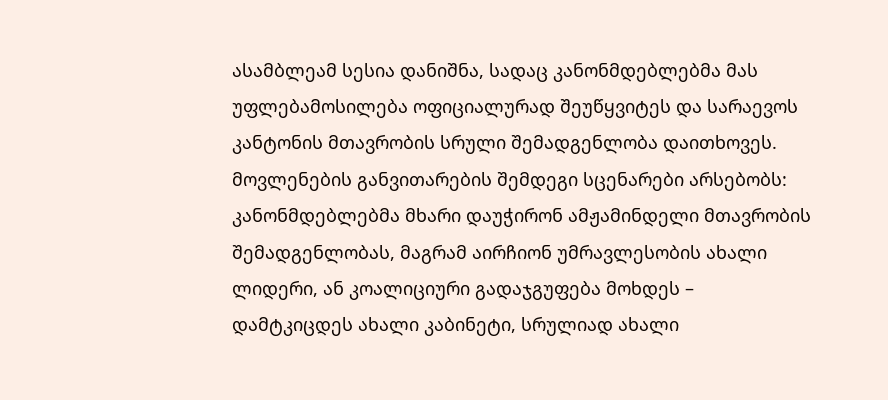ასამბლეამ სესია დანიშნა, სადაც კანონმდებლებმა მას უფლებამოსილება ოფიციალურად შეუწყვიტეს და სარაევოს კანტონის მთავრობის სრული შემადგენლობა დაითხოვეს. მოვლენების განვითარების შემდეგი სცენარები არსებობს: კანონმდებლებმა მხარი დაუჭირონ ამჟამინდელი მთავრობის შემადგენლობას, მაგრამ აირჩიონ უმრავლესობის ახალი ლიდერი, ან კოალიციური გადაჯგუფება მოხდეს – დამტკიცდეს ახალი კაბინეტი, სრულიად ახალი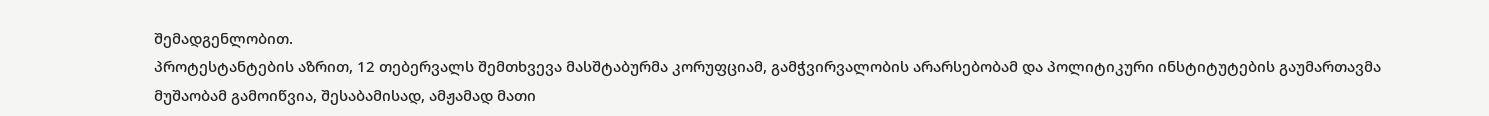შემადგენლობით.
პროტესტანტების აზრით, 12 თებერვალს შემთხვევა მასშტაბურმა კორუფციამ, გამჭვირვალობის არარსებობამ და პოლიტიკური ინსტიტუტების გაუმართავმა მუშაობამ გამოიწვია, შესაბამისად, ამჟამად მათი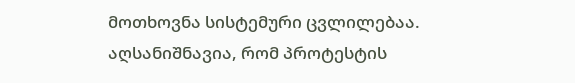მოთხოვნა სისტემური ცვლილებაა.
აღსანიშნავია, რომ პროტესტის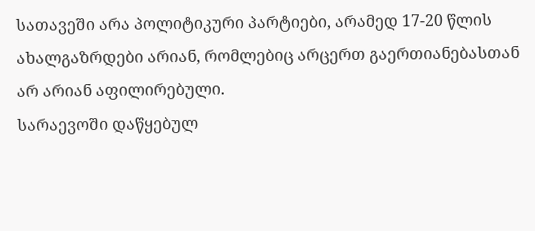სათავეში არა პოლიტიკური პარტიები, არამედ 17-20 წლის ახალგაზრდები არიან, რომლებიც არცერთ გაერთიანებასთან არ არიან აფილირებული.
სარაევოში დაწყებულ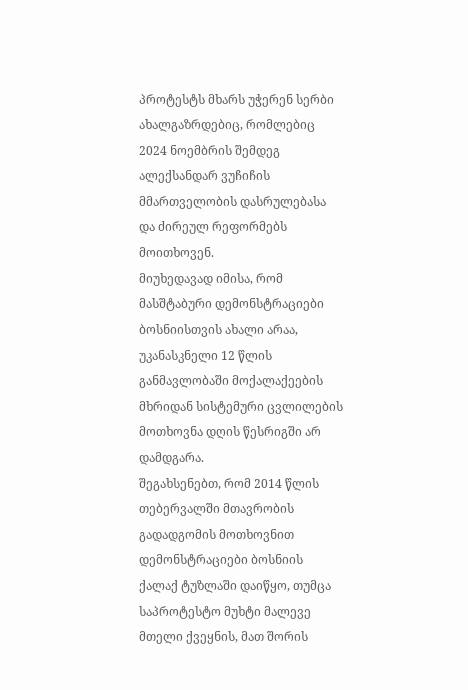პროტესტს მხარს უჭერენ სერბი ახალგაზრდებიც, რომლებიც 2024 ნოემბრის შემდეგ ალექსანდარ ვუჩიჩის მმართველობის დასრულებასა და ძირეულ რეფორმებს მოითხოვენ.
მიუხედავად იმისა, რომ მასშტაბური დემონსტრაციები ბოსნიისთვის ახალი არაა, უკანასკნელი 12 წლის განმავლობაში მოქალაქეების მხრიდან სისტემური ცვლილების მოთხოვნა დღის წესრიგში არ დამდგარა.
შეგახსენებთ, რომ 2014 წლის თებერვალში მთავრობის გადადგომის მოთხოვნით დემონსტრაციები ბოსნიის ქალაქ ტუზლაში დაიწყო, თუმცა საპროტესტო მუხტი მალევე მთელი ქვეყნის, მათ შორის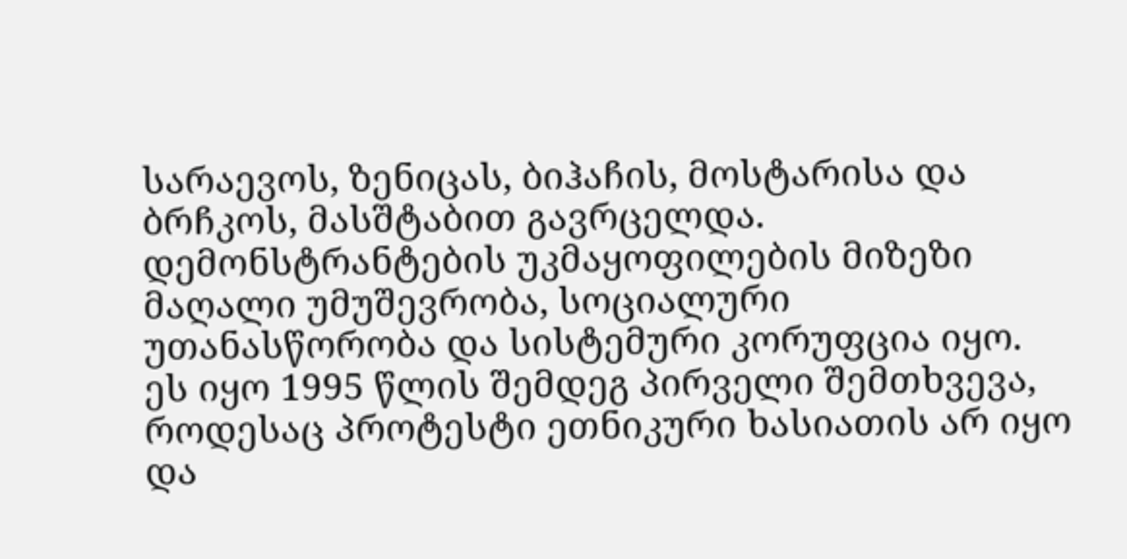სარაევოს, ზენიცას, ბიჰაჩის, მოსტარისა და ბრჩკოს, მასშტაბით გავრცელდა. დემონსტრანტების უკმაყოფილების მიზეზი მაღალი უმუშევრობა, სოციალური უთანასწორობა და სისტემური კორუფცია იყო. ეს იყო 1995 წლის შემდეგ პირველი შემთხვევა, როდესაც პროტესტი ეთნიკური ხასიათის არ იყო და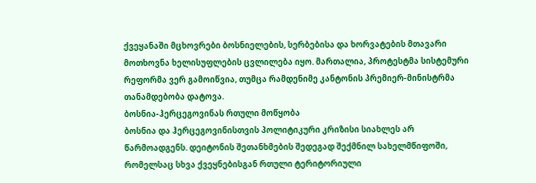ქვეყანაში მცხოვრები ბოსნიელების, სერბებისა და ხორვატების მთავარი მოთხოვნა ხელისუფლების ცვლილება იყო. მართალია, პროტესტმა სისტემური რეფორმა ვერ გამოიწვია, თუმცა რამდენიმე კანტონის პრემიერ-მინისტრმა თანამდებობა დატოვა.
ბოსნია-ჰერცეგოვინას რთული მოწყობა
ბოსნია და ჰერცეგოვინისთვის პოლიტიკური კრიზისი სიახლეს არ წარმოადგენს. დეიტონის შეთანხმების შედეგად შექმნილ სახელმწიფოში, რომელსაც სხვა ქვეყნებისგან რთული ტერიტორიული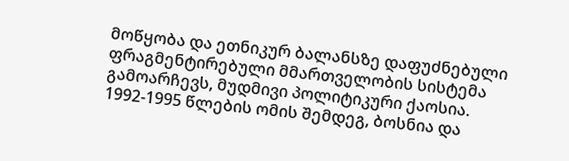მოწყობა და ეთნიკურ ბალანსზე დაფუძნებული ფრაგმენტირებული მმართველობის სისტემა გამოარჩევს, მუდმივი პოლიტიკური ქაოსია.
1992-1995 წლების ომის შემდეგ, ბოსნია და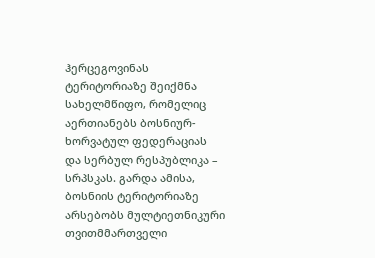ჰერცეგოვინას ტერიტორიაზე შეიქმნა სახელმწიფო, რომელიც აერთიანებს ბოსნიურ-ხორვატულ ფედერაციას და სერბულ რესპუბლიკა – სრპსკას. გარდა ამისა, ბოსნიის ტერიტორიაზე არსებობს მულტიეთნიკური თვითმმართველი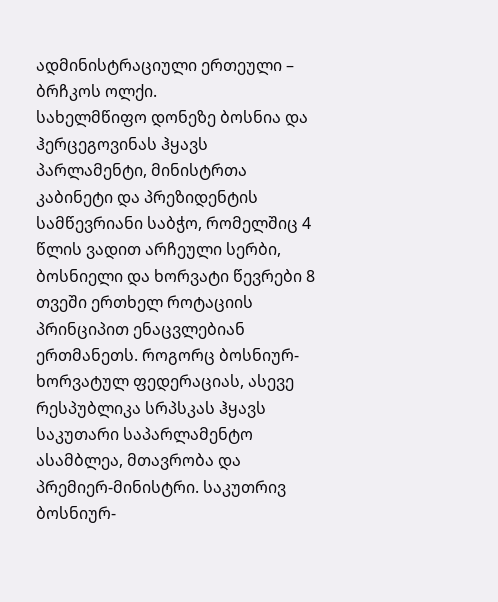ადმინისტრაციული ერთეული – ბრჩკოს ოლქი.
სახელმწიფო დონეზე ბოსნია და ჰერცეგოვინას ჰყავს პარლამენტი, მინისტრთა კაბინეტი და პრეზიდენტის სამწევრიანი საბჭო, რომელშიც 4 წლის ვადით არჩეული სერბი, ბოსნიელი და ხორვატი წევრები 8 თვეში ერთხელ როტაციის პრინციპით ენაცვლებიან ერთმანეთს. როგორც ბოსნიურ-ხორვატულ ფედერაციას, ასევე რესპუბლიკა სრპსკას ჰყავს საკუთარი საპარლამენტო ასამბლეა, მთავრობა და პრემიერ-მინისტრი. საკუთრივ ბოსნიურ-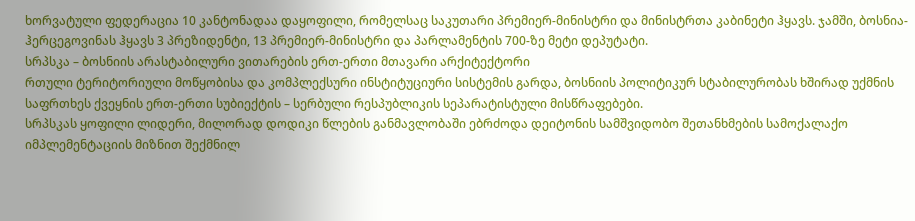ხორვატული ფედერაცია 10 კანტონადაა დაყოფილი, რომელსაც საკუთარი პრემიერ-მინისტრი და მინისტრთა კაბინეტი ჰყავს. ჯამში, ბოსნია-ჰერცეგოვინას ჰყავს 3 პრეზიდენტი, 13 პრემიერ-მინისტრი და პარლამენტის 700-ზე მეტი დეპუტატი.
სრპსკა – ბოსნიის არასტაბილური ვითარების ერთ-ერთი მთავარი არქიტექტორი
რთული ტერიტორიული მოწყობისა და კომპლექსური ინსტიტუციური სისტემის გარდა, ბოსნიის პოლიტიკურ სტაბილურობას ხშირად უქმნის საფრთხეს ქვეყნის ერთ-ერთი სუბიექტის – სერბული რესპუბლიკის სეპარატისტული მისწრაფებები.
სრპსკას ყოფილი ლიდერი, მილორად დოდიკი წლების განმავლობაში ებრძოდა დეიტონის სამშვიდობო შეთანხმების სამოქალაქო იმპლემენტაციის მიზნით შექმნილ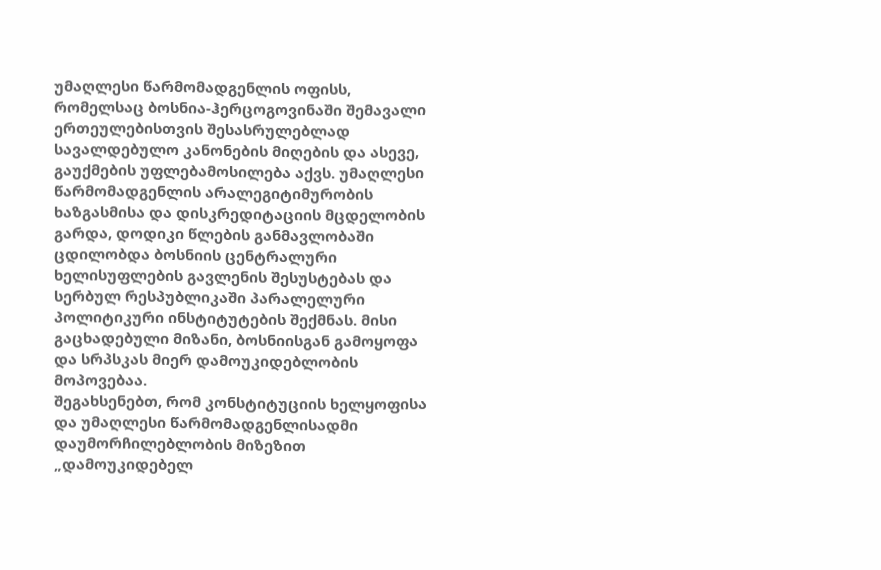უმაღლესი წარმომადგენლის ოფისს, რომელსაც ბოსნია-ჰერცოგოვინაში შემავალი ერთეულებისთვის შესასრულებლად სავალდებულო კანონების მიღების და ასევე, გაუქმების უფლებამოსილება აქვს. უმაღლესი წარმომადგენლის არალეგიტიმურობის ხაზგასმისა და დისკრედიტაციის მცდელობის გარდა, დოდიკი წლების განმავლობაში ცდილობდა ბოსნიის ცენტრალური ხელისუფლების გავლენის შესუსტებას და სერბულ რესპუბლიკაში პარალელური პოლიტიკური ინსტიტუტების შექმნას. მისი გაცხადებული მიზანი, ბოსნიისგან გამოყოფა და სრპსკას მიერ დამოუკიდებლობის მოპოვებაა.
შეგახსენებთ, რომ კონსტიტუციის ხელყოფისა და უმაღლესი წარმომადგენლისადმი დაუმორჩილებლობის მიზეზით „დამოუკიდებელ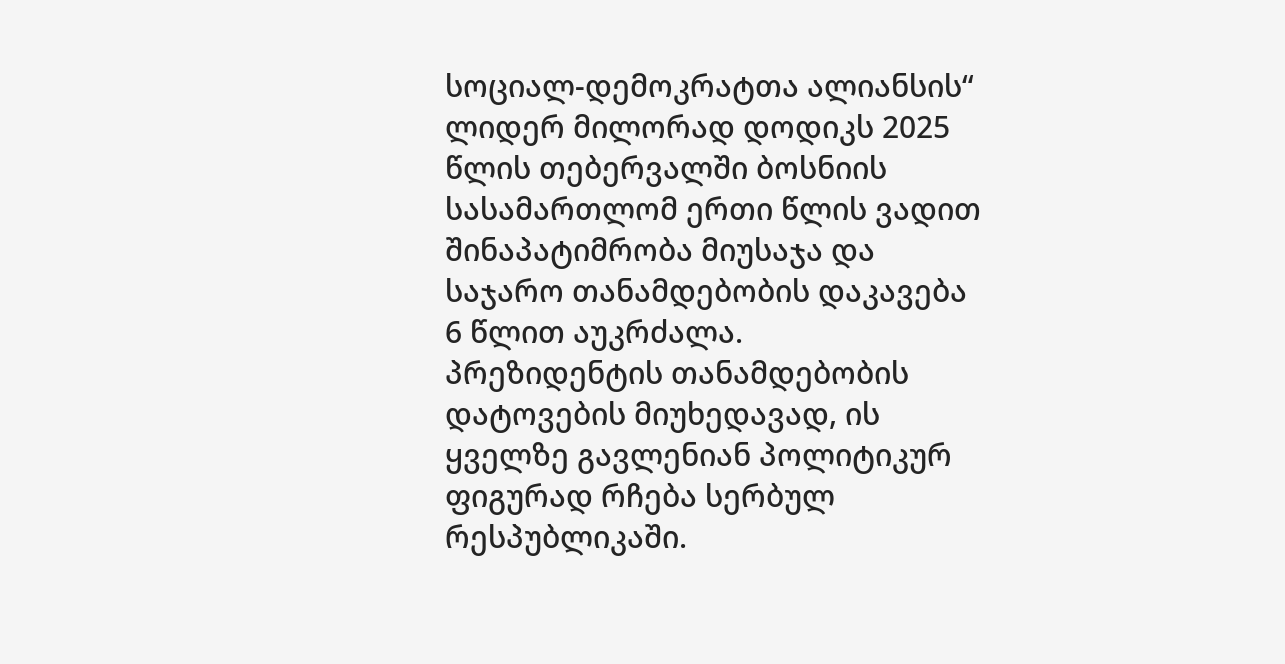სოციალ-დემოკრატთა ალიანსის“ ლიდერ მილორად დოდიკს 2025 წლის თებერვალში ბოსნიის სასამართლომ ერთი წლის ვადით შინაპატიმრობა მიუსაჯა და საჯარო თანამდებობის დაკავება 6 წლით აუკრძალა.
პრეზიდენტის თანამდებობის დატოვების მიუხედავად, ის ყველზე გავლენიან პოლიტიკურ ფიგურად რჩება სერბულ რესპუბლიკაში.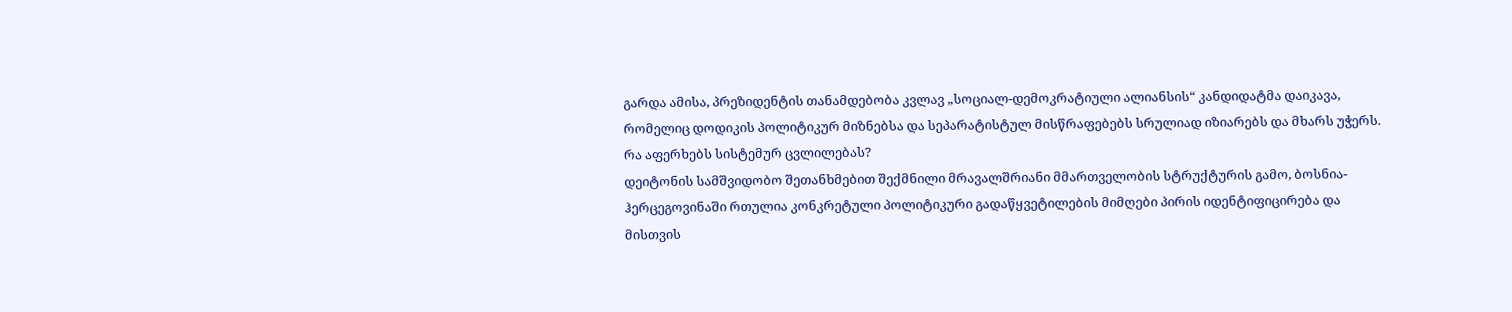გარდა ამისა, პრეზიდენტის თანამდებობა კვლავ „სოციალ-დემოკრატიული ალიანსის“ კანდიდატმა დაიკავა, რომელიც დოდიკის პოლიტიკურ მიზნებსა და სეპარატისტულ მისწრაფებებს სრულიად იზიარებს და მხარს უჭერს.
რა აფერხებს სისტემურ ცვლილებას?
დეიტონის სამშვიდობო შეთანხმებით შექმნილი მრავალშრიანი მმართველობის სტრუქტურის გამო, ბოსნია-ჰერცეგოვინაში რთულია კონკრეტული პოლიტიკური გადაწყვეტილების მიმღები პირის იდენტიფიცირება და მისთვის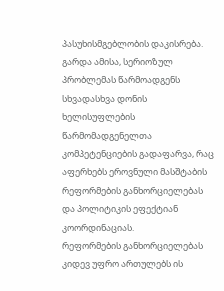პასუხისმგებლობის დაკისრება. გარდა ამისა, სერიოზულ პრობლემას წარმოადგენს სხვადასხვა დონის ხელისუფლების წარმომადგენელთა კომპეტენციების გადაფარვა, რაც აფერხებს ეროვნული მასშტაბის რეფორმების განხორციელებას და პოლიტიკის ეფექტიან კოორდინაციას.
რეფორმების განხორციელებას კიდევ უფრო ართულებს ის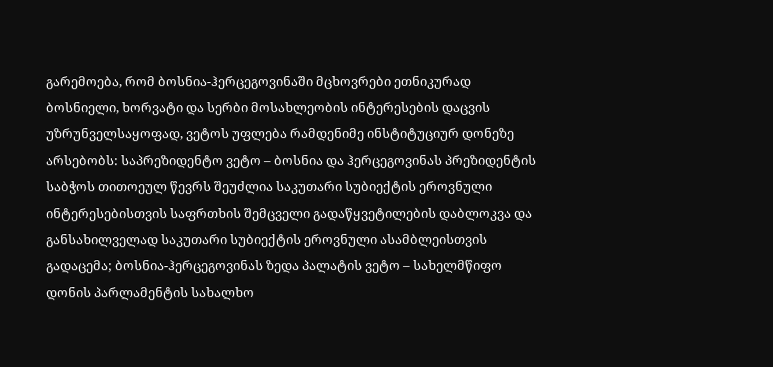გარემოება, რომ ბოსნია-ჰერცეგოვინაში მცხოვრები ეთნიკურად ბოსნიელი, ხორვატი და სერბი მოსახლეობის ინტერესების დაცვის უზრუნველსაყოფად, ვეტოს უფლება რამდენიმე ინსტიტუციურ დონეზე არსებობს: საპრეზიდენტო ვეტო – ბოსნია და ჰერცეგოვინას პრეზიდენტის საბჭოს თითოეულ წევრს შეუძლია საკუთარი სუბიექტის ეროვნული ინტერესებისთვის საფრთხის შემცველი გადაწყვეტილების დაბლოკვა და განსახილველად საკუთარი სუბიექტის ეროვნული ასამბლეისთვის გადაცემა; ბოსნია-ჰერცეგოვინას ზედა პალატის ვეტო – სახელმწიფო დონის პარლამენტის სახალხო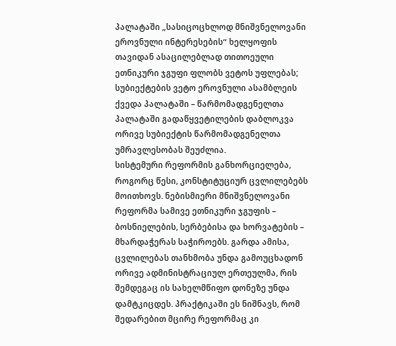პალატაში „სასიცოცხლოდ მნიშვნელოვანი ეროვნული ინტერესების“ ხელყოფის თავიდან ასაცილებლად თითოეული ეთნიკური ჯგუფი ფლობს ვეტოს უფლებას; სუბიექტების ვეტო ეროვნული ასამბლეის ქვედა პალატაში – წარმომადგენელთა პალატაში გადაწყვეტილების დაბლოკვა ორივე სუბიექტის წარმომადგენელთა უმრავლესობას შეუძლია.
სისტემური რეფორმის განხორციელება, როგორც წესი, კონსტიტუციურ ცვლილებებს მოითხოვს. ნებისმიერი მნიშვნელოვანი რეფორმა სამივე ეთნიკური ჯგუფის – ბოსნიელების, სერბებისა და ხორვატების – მხარდაჭერას საჭიროებს. გარდა ამისა, ცვლილებას თანხმობა უნდა გამოუცხადონ ორივე ადმინისტრაციულ ერთეულმა, რის შემდეგაც ის სახელმწიფო დონეზე უნდა დამტკიცდეს. პრაქტიკაში ეს ნიშნავს, რომ შედარებით მცირე რეფორმაც კი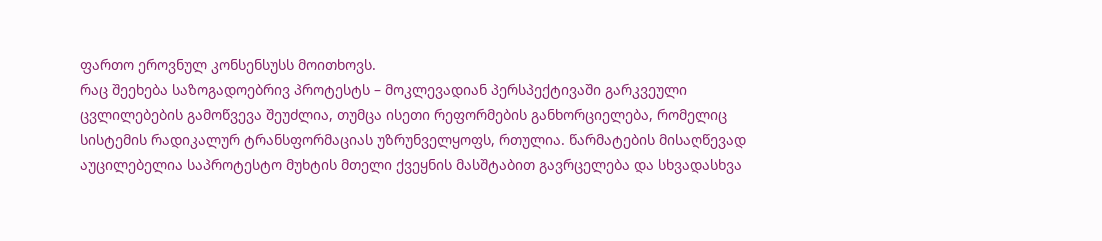ფართო ეროვნულ კონსენსუსს მოითხოვს.
რაც შეეხება საზოგადოებრივ პროტესტს – მოკლევადიან პერსპექტივაში გარკვეული ცვლილებების გამოწვევა შეუძლია, თუმცა ისეთი რეფორმების განხორციელება, რომელიც სისტემის რადიკალურ ტრანსფორმაციას უზრუნველყოფს, რთულია. წარმატების მისაღწევად აუცილებელია საპროტესტო მუხტის მთელი ქვეყნის მასშტაბით გავრცელება და სხვადასხვა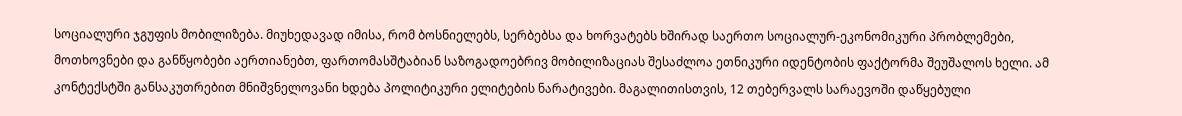სოციალური ჯგუფის მობილიზება. მიუხედავად იმისა, რომ ბოსნიელებს, სერბებსა და ხორვატებს ხშირად საერთო სოციალურ-ეკონომიკური პრობლემები, მოთხოვნები და განწყობები აერთიანებთ, ფართომასშტაბიან საზოგადოებრივ მობილიზაციას შესაძლოა ეთნიკური იდენტობის ფაქტორმა შეუშალოს ხელი. ამ კონტექსტში განსაკუთრებით მნიშვნელოვანი ხდება პოლიტიკური ელიტების ნარატივები. მაგალითისთვის, 12 თებერვალს სარაევოში დაწყებული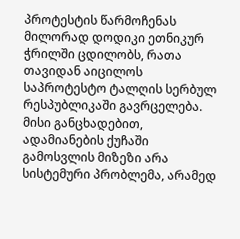პროტესტის წარმოჩენას მილორად დოდიკი ეთნიკურ ჭრილში ცდილობს, რათა თავიდან აიცილოს საპროტესტო ტალღის სერბულ რესპუბლიკაში გავრცელება. მისი განცხადებით, ადამიანების ქუჩაში გამოსვლის მიზეზი არა სისტემური პრობლემა, არამედ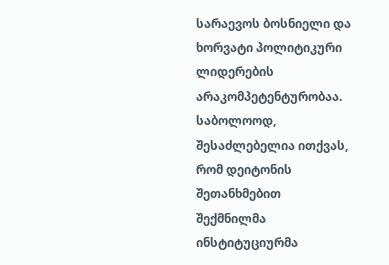სარაევოს ბოსნიელი და ხორვატი პოლიტიკური ლიდერების არაკომპეტენტურობაა.
საბოლოოდ, შესაძლებელია ითქვას, რომ დეიტონის შეთანხმებით შექმნილმა ინსტიტუციურმა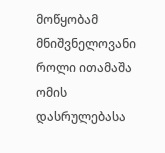მოწყობამ მნიშვნელოვანი როლი ითამაშა ომის დასრულებასა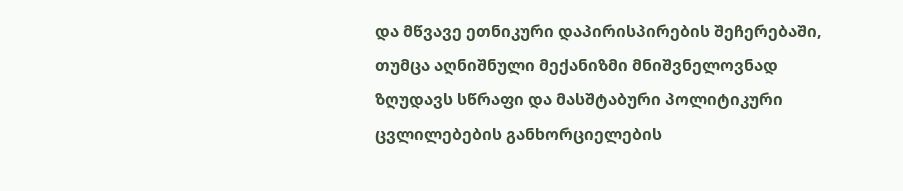და მწვავე ეთნიკური დაპირისპირების შეჩერებაში, თუმცა აღნიშნული მექანიზმი მნიშვნელოვნად ზღუდავს სწრაფი და მასშტაბური პოლიტიკური ცვლილებების განხორციელების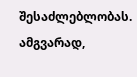შესაძლებლობას. ამგვარად,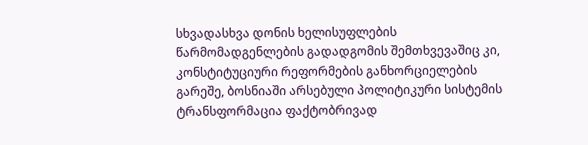სხვადასხვა დონის ხელისუფლების წარმომადგენლების გადადგომის შემთხვევაშიც კი, კონსტიტუციური რეფორმების განხორციელების გარეშე, ბოსნიაში არსებული პოლიტიკური სისტემის ტრანსფორმაცია ფაქტობრივად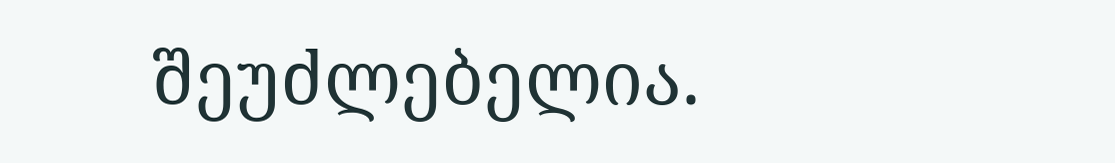შეუძლებელია.